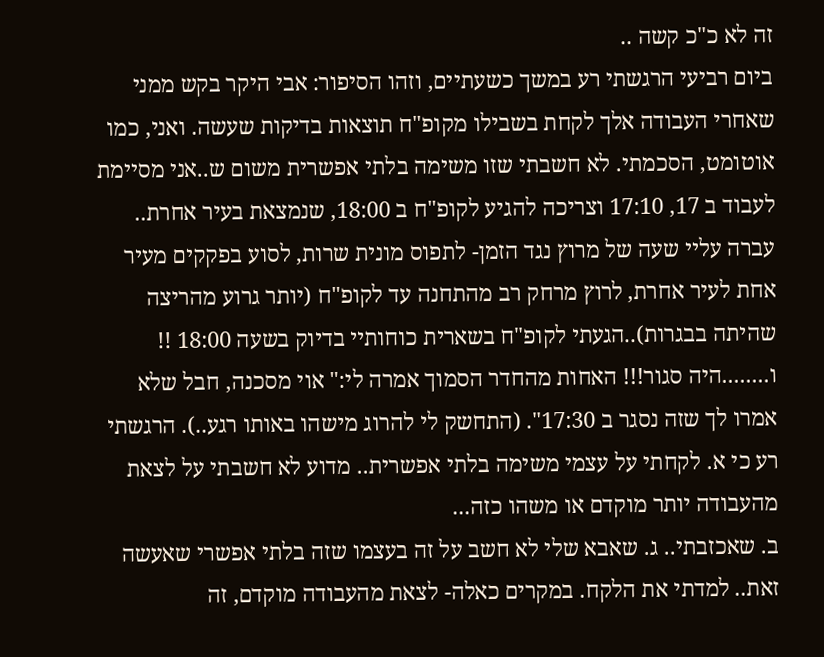זה לא כ"כ קשה ..
ביום רביעי הרגשתי רע במשך כשעתיים, וזהו הסיפור: אבי היקר בקש ממני שאחרי העבודה אלך לקחת בשבילו מקופ"ח תוצאות בדיקות שעשה. ואני, כמו אוטומט, הסכמתי. לא חשבתי שזו משימה בלתי אפשרית משום ש..אני מסיימת לעבוד ב 17, 17:10 וצריכה להגיע לקופ"ח ב 18:00, שנמצאת בעיר אחרת.. עברה עליי שעה של מרוץ נגד הזמן- לתפוס מונית שרות, לסוע בפקקים מעיר אחת לעיר אחרת, לרוץ מרחק רב מהתחנה עד לקופ"ח (יותר גרוע מהריצה שהיתה בבגרות)..הגעתי לקופ"ח בשארית כוחותיי בדיוק בשעה 18:00 !! ו........היה סגור!!! האחות מהחדר הסמוך אמרה לי:" אוי מסכנה, חבל שלא אמרו לך שזה נסגר ב 17:30". (התחשק לי להרוג מישהו באותו רגע..). הרגשתי רע כי א. לקחתי על עצמי משימה בלתי אפשרית.. מדוע לא חשבתי על לצאת מהעבודה יותר מוקדם או משהו כזה...
ב. שאכזבתי.. ג. שאבא שלי לא חשב על זה בעצמו שזה בלתי אפשרי שאעשה זאת.. למדתי את הלקח. במקרים כאלה- לצאת מהעבודה מוקדם, זה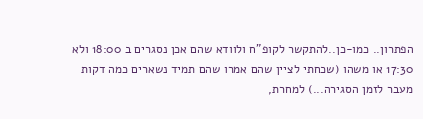הפתרון.. כמו-כן..להתקשר לקופ"ח ולוודא שהם אכן נסגרים ב 18:00 ולא 17:30 או משהו (שכחתי לציין שהם אמרו שהם תמיד נשארים כמה דקות מעבר לזמן הסגירה...) למחרת,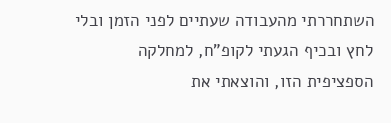השתחררתי מהעבודה שעתיים לפני הזמן ובלי לחץ ובכיף הגעתי לקופ"ח, למחלקה הספציפית הזו, והוצאתי את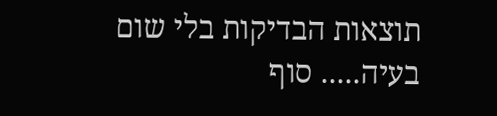תוצאות הבדיקות בלי שום בעיה..... סוף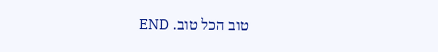טוב הכל טוב. END